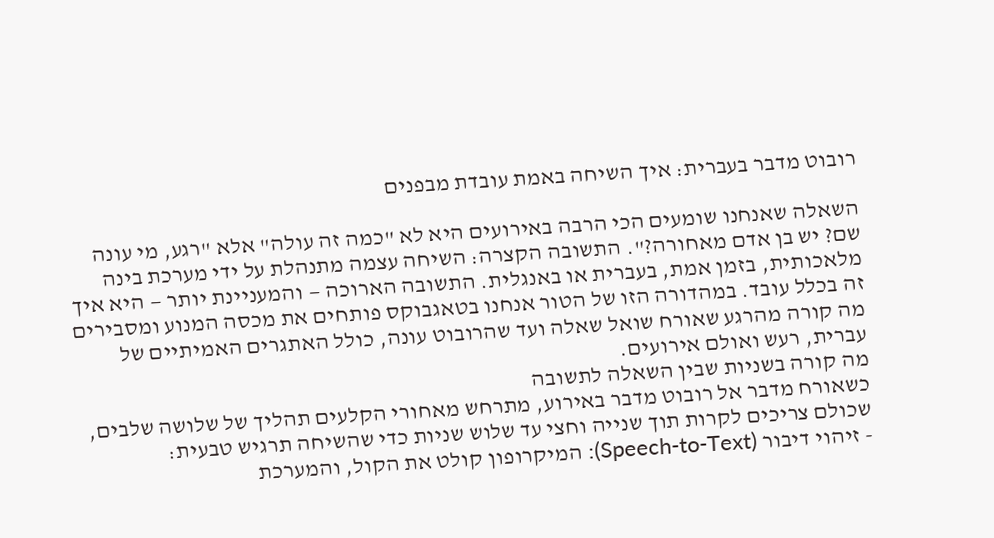רובוט מדבר בעברית: איך השיחה באמת עובדת מבפנים

השאלה שאנחנו שומעים הכי הרבה באירועים היא לא "כמה זה עולה" אלא "רגע, מי עונה שם? יש בן אדם מאחורה?". התשובה הקצרה: השיחה עצמה מתנהלת על ידי מערכת בינה מלאכותית, בזמן אמת, בעברית או באנגלית. התשובה הארוכה — והמעניינת יותר — היא איך זה בכלל עובד. במהדורה הזו של הטור אנחנו בטאגבוקס פותחים את מכסה המנוע ומסבירים מה קורה מהרגע שאורח שואל שאלה ועד שהרובוט עונה, כולל האתגרים האמיתיים של עברית, רעש ואולם אירועים.
מה קורה בשניות שבין השאלה לתשובה
כשאורח מדבר אל רובוט מדבר באירוע, מתרחש מאחורי הקלעים תהליך של שלושה שלבים, שכולם צריכים לקרות תוך שנייה וחצי עד שלוש שניות כדי שהשיחה תרגיש טבעית:
- זיהוי דיבור (Speech-to-Text): המיקרופון קולט את הקול, והמערכת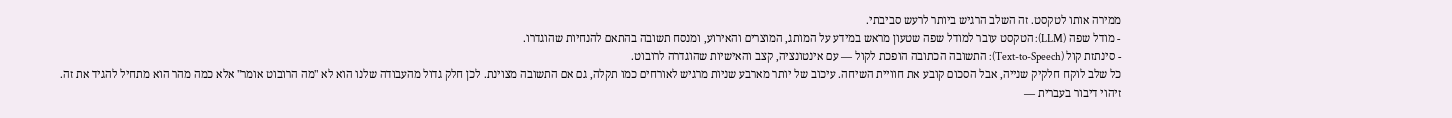ממירה אותו לטקסט. זה השלב הרגיש ביותר לרעש סביבתי.
- מודל שפה (LLM): הטקסט עובר למודל שפה שטעון מראש במידע על המותג, המוצרים והאירוע, ומנסח תשובה בהתאם להנחיות שהוגדרו.
- סינתזת קול (Text-to-Speech): התשובה הכתובה הופכת לקול — עם אינטונציה, קצב והאישיות שהוגדרה לרובוט.
כל שלב לוקח חלקיק שנייה, אבל הסכום קובע את חוויית השיחה. עיכוב של יותר מארבע שניות מרגיש לאורחים כמו תקלה, גם אם התשובה מצוינת. לכן חלק גדול מהעבודה שלנו הוא לא "מה הרובוט אומר" אלא כמה מהר הוא מתחיל להגיד את זה.
זיהוי דיבור בעברית —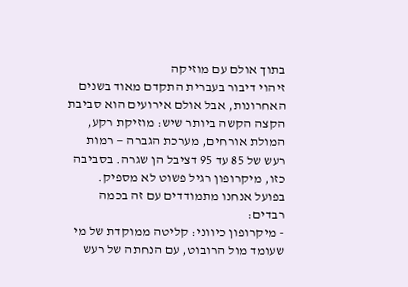בתוך אולם עם מוזיקה
זיהוי דיבור בעברית התקדם מאוד בשנים האחרונות, אבל אולם אירועים הוא סביבת הקצה הקשה ביותר שיש: מוזיקת רקע, המולת אורחים, מערכת הגברה — רמות רעש של 85 עד 95 דציבל הן שגרה. בסביבה כזו, מיקרופון רגיל פשוט לא מספיק.
בפועל אנחנו מתמודדים עם זה בכמה רבדים:
- מיקרופון כיווני: קליטה ממוקדת של מי שעומד מול הרובוט, עם הנחתה של רעש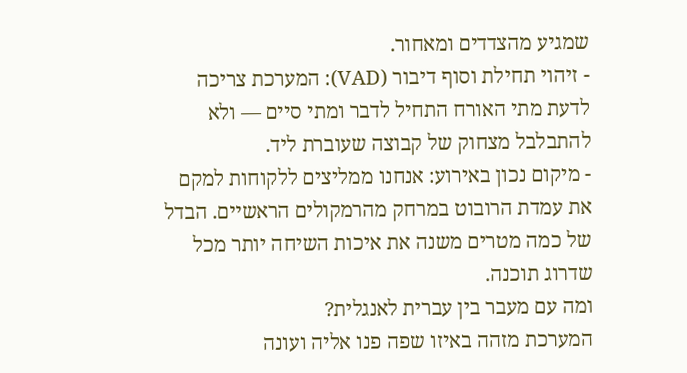שמגיע מהצדדים ומאחור.
- זיהוי תחילת וסוף דיבור (VAD): המערכת צריכה לדעת מתי האורח התחיל לדבר ומתי סיים — ולא להתבלבל מצחוק של קבוצה שעוברת ליד.
- מיקום נכון באירוע: אנחנו ממליצים ללקוחות למקם את עמדת הרובוט במרחק מהרמקולים הראשיים. הבדל של כמה מטרים משנה את איכות השיחה יותר מכל שדרוג תוכנה.
ומה עם מעבר בין עברית לאנגלית?
המערכת מזהה באיזו שפה פנו אליה ועונה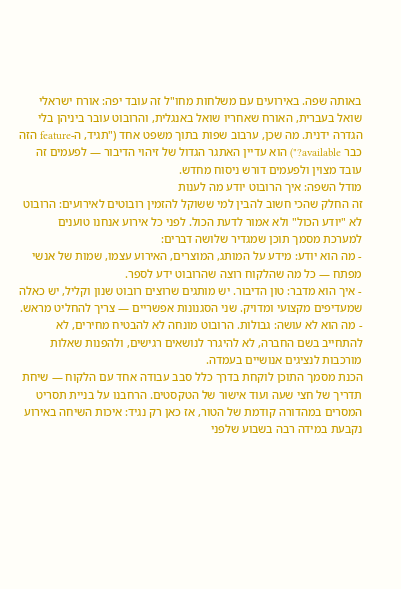באותה שפה. באירועים עם משלחות מחו"ל זה עובד יפה: אורח ישראלי שואל בעברית, האורח שאחריו שואל באנגלית, והרובוט עובר ביניהן בלי הגדרה ידנית. מה שכן, ערבוב שפות בתוך משפט אחד ("תגיד, ה-feature הזה כבר available?") הוא עדיין האתגר הגדול של זיהוי הדיבור — לפעמים זה עובד מצוין ולפעמים דורש ניסוח מחדש.
מודל השפה: איך הרובוט יודע מה לענות
זה החלק שהכי חשוב להבין למי ששוקל להזמין רובוטים לאירועים: הרובוט לא "יודע הכול" ולא אמור לדעת הכול. לפני כל אירוע אנחנו טוענים למערכת מסמך תוכן שמגדיר שלושה דברים:
- מה הוא יודע: מידע על המותג, המוצרים, האירוע עצמו, שמות של אנשי מפתח — כל מה שהלקוח רוצה שהרובוט ידע לספר.
- איך הוא מדבר: טון הדיבור. יש מותגים שרוצים רובוט שנון וקליל, יש כאלה שמעדיפים מקצועי ומדויק. שני הסגנונות אפשריים — צריך להחליט מראש.
- מה הוא לא עושה: גבולות. הרובוט מונחה לא להבטיח מחירים, לא להתחייב בשם החברה, לא להיגרר לנושאים רגישים, ולהפנות שאלות מורכבות לנציגים אנושיים בעמדה.
הכנת מסמך התוכן לוקחת בדרך כלל סבב עבודה אחד עם הלקוח — שיחת תדריך של חצי שעה ועוד אישור של הטקסטים. הרחבנו על בניית תסריט המסרים במהדורה קודמת של הטור, אז כאן רק נגיד: איכות השיחה באירוע נקבעת במידה רבה בשבוע שלפני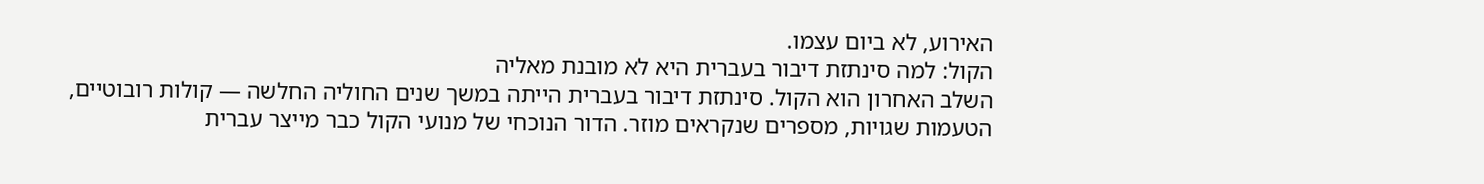האירוע, לא ביום עצמו.
הקול: למה סינתזת דיבור בעברית היא לא מובנת מאליה
השלב האחרון הוא הקול. סינתזת דיבור בעברית הייתה במשך שנים החוליה החלשה — קולות רובוטיים, הטעמות שגויות, מספרים שנקראים מוזר. הדור הנוכחי של מנועי הקול כבר מייצר עברית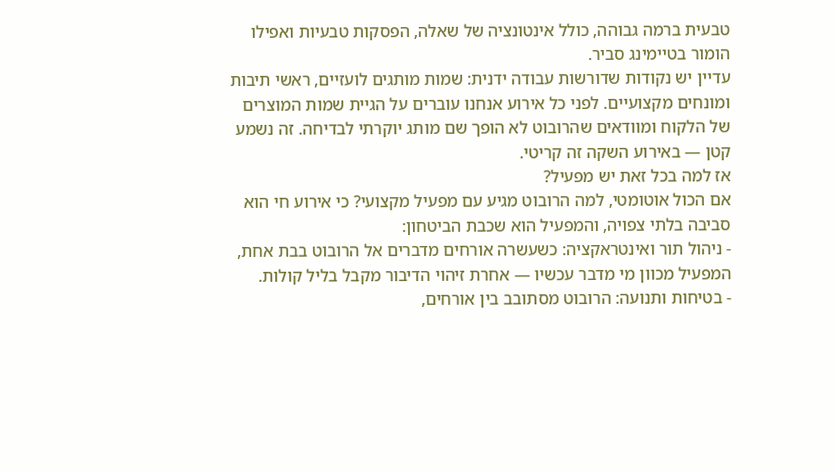טבעית ברמה גבוהה, כולל אינטונציה של שאלה, הפסקות טבעיות ואפילו הומור בטיימינג סביר.
עדיין יש נקודות שדורשות עבודה ידנית: שמות מותגים לועזיים, ראשי תיבות ומונחים מקצועיים. לפני כל אירוע אנחנו עוברים על הגיית שמות המוצרים של הלקוח ומוודאים שהרובוט לא הופך שם מותג יוקרתי לבדיחה. זה נשמע קטן — באירוע השקה זה קריטי.
אז למה בכל זאת יש מפעיל?
אם הכול אוטומטי, למה הרובוט מגיע עם מפעיל מקצועי? כי אירוע חי הוא סביבה בלתי צפויה, והמפעיל הוא שכבת הביטחון:
- ניהול תור ואינטראקציה: כשעשרה אורחים מדברים אל הרובוט בבת אחת, המפעיל מכוון מי מדבר עכשיו — אחרת זיהוי הדיבור מקבל בליל קולות.
- בטיחות ותנועה: הרובוט מסתובב בין אורחים,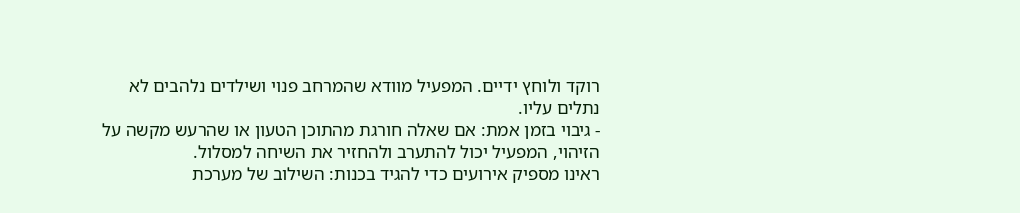רוקד ולוחץ ידיים. המפעיל מוודא שהמרחב פנוי ושילדים נלהבים לא נתלים עליו.
- גיבוי בזמן אמת: אם שאלה חורגת מהתוכן הטעון או שהרעש מקשה על הזיהוי, המפעיל יכול להתערב ולהחזיר את השיחה למסלול.
ראינו מספיק אירועים כדי להגיד בכנות: השילוב של מערכת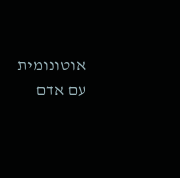אוטונומית עם אדם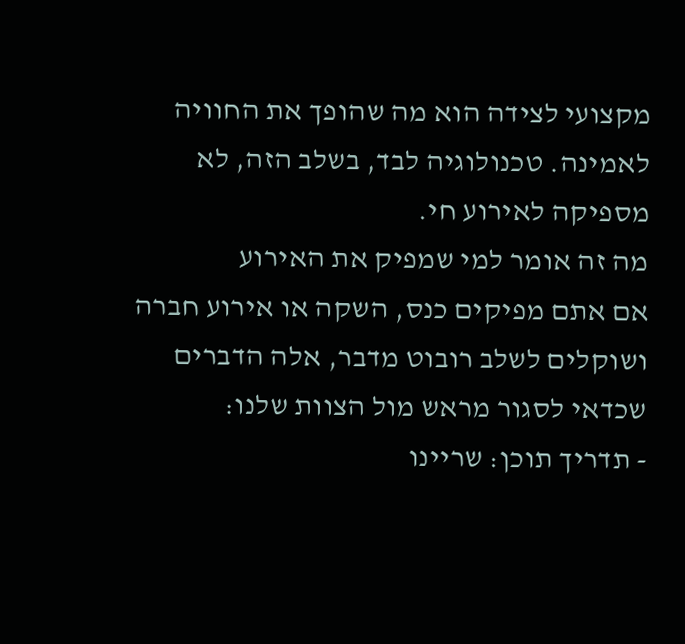מקצועי לצידה הוא מה שהופך את החוויה לאמינה. טכנולוגיה לבד, בשלב הזה, לא מספיקה לאירוע חי.
מה זה אומר למי שמפיק את האירוע
אם אתם מפיקים כנס, השקה או אירוע חברה ושוקלים לשלב רובוט מדבר, אלה הדברים שכדאי לסגור מראש מול הצוות שלנו:
- תדריך תוכן: שריינו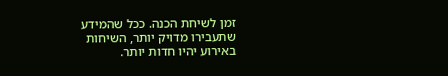זמן לשיחת הכנה. ככל שהמידע שתעבירו מדויק יותר, השיחות באירוע יהיו חדות יותר.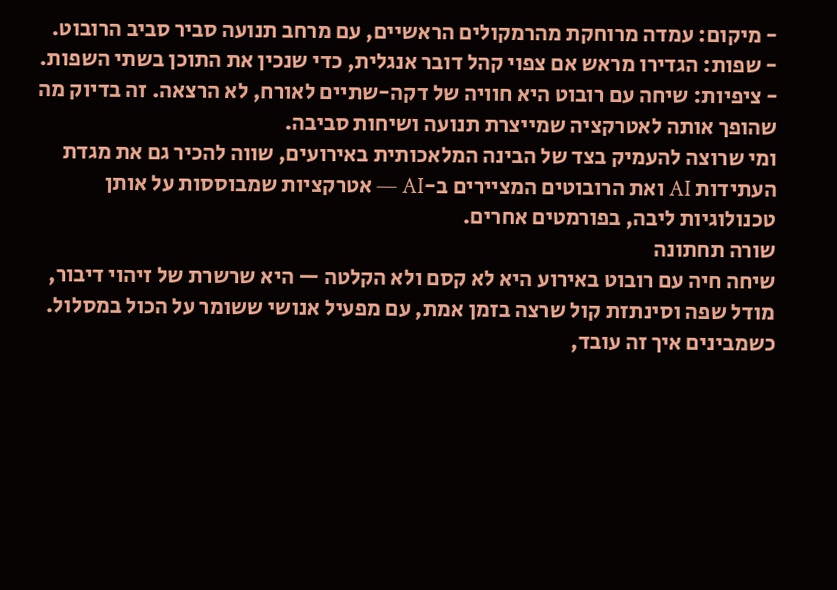- מיקום: עמדה מרוחקת מהרמקולים הראשיים, עם מרחב תנועה סביר סביב הרובוט.
- שפות: הגדירו מראש אם צפוי קהל דובר אנגלית, כדי שנכין את התוכן בשתי השפות.
- ציפיות: שיחה עם רובוט היא חוויה של דקה-שתיים לאורח, לא הרצאה. זה בדיוק מה שהופך אותה לאטרקציה שמייצרת תנועה ושיחות סביבה.
ומי שרוצה להעמיק בצד של הבינה המלאכותית באירועים, שווה להכיר גם את מגדת העתידות AI ואת הרובוטים המציירים ב-AI — אטרקציות שמבוססות על אותן טכנולוגיות ליבה, בפורמטים אחרים.
שורה תחתונה
שיחה חיה עם רובוט באירוע היא לא קסם ולא הקלטה — היא שרשרת של זיהוי דיבור, מודל שפה וסינתזת קול שרצה בזמן אמת, עם מפעיל אנושי ששומר על הכול במסלול. כשמבינים איך זה עובד,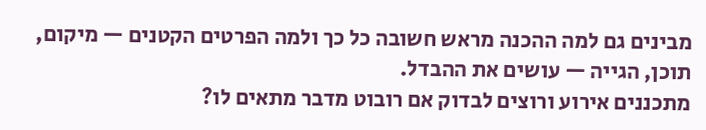מבינים גם למה ההכנה מראש חשובה כל כך ולמה הפרטים הקטנים — מיקום, תוכן, הגייה — עושים את ההבדל.
מתכננים אירוע ורוצים לבדוק אם רובוט מדבר מתאים לו?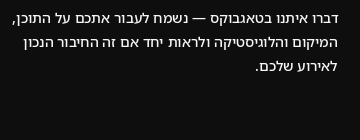דברו איתנו בטאגבוקס — נשמח לעבור אתכם על התוכן, המיקום והלוגיסטיקה ולראות יחד אם זה החיבור הנכון לאירוע שלכם.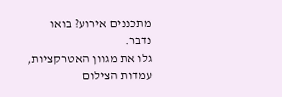מתכננים אירוע? בואו נדבר.
גלו את מגוון האטרקציות, עמדות הצילום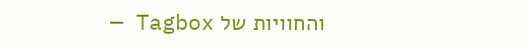והחוויות של Tagbox —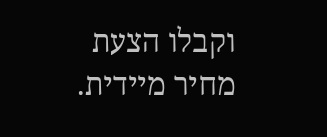וקבלו הצעת מחיר מיידית.